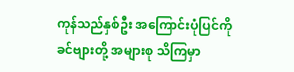ကုန်သည်နှစ်ဦး အကြောင်းပုံပြင်ကို ခင်ဗျားတို့ အများစု သိကြမှာ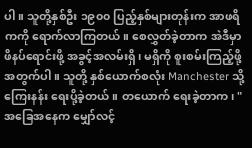ပါ။ သူတို့နှစ်ဦး ၁၉၀၀ ပြည့်နှစ်များတုန်းက အာဖရိကကို ရောက်လာကြတယ်။ စေလွှတ်ခဲ့တာက အဲဒီမှာ ဖိနပ်ရောင်းဖို့ အခွင့်အလမ်းရှိ၊ မရှိကို စူးစမ်းကြည့်ဖို့ အတွက်ပါ။ သူတို့ နှစ်ယောက်စလုံး Manchester သို့ ကြေးနန်း ရေးပို့ခဲ့တယ်။ တယောက် ရေးခဲ့တာက၊ "အခြေအနေက မျှော်လင့်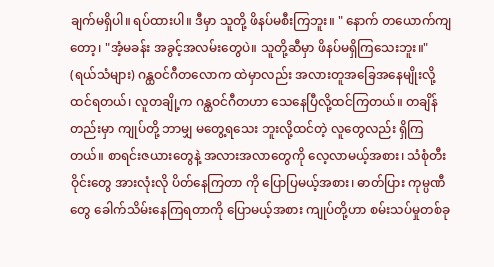ချက်မရှိပါ။ ရပ်ထားပါ။ ဒီမှာ သူတို့ ဖိနပ်မစီးကြဘူး။ " နောက် တယောက်ကျတော့၊ "အံ့မခန်း အခွင့်အလမ်းတွေပဲ။ သူတို့ဆီမှာ ဖိနပ်မရှိကြသေးဘူး။" (ရယ်သံများ) ဂန္ထဝင်ဂီတလောက ထဲမှာလည်း အလားတူအခြေအနေမျိုးလို့ ထင်ရတယ်၊ လူတချို့က ဂန္ထဝင်ဂီတဟာ သေနေပြီလို့ထင်ကြတယ်။ တချိန်တည်းမှာ ကျုပ်တို့ ဘာမျှ မတွေ့ရသေး ဘူးလို့ထင်တဲ့ လူတွေလည်း ရှိကြတယ်။ စာရင်းဇယားတွေနဲ့ အလားအလာတွေကို လေ့လာမယ့်အစား၊ သံစုံတီးဝိုင်းတွေ အားလုံးလို ပိတ်နေကြတာ ကို ပြောပြမယ့်အစား၊ ဓာတ်ပြား ကုမ္ပဏီတွေ ခေါက်သိမ်းနေကြရတာကို ပြောမယ့်အစား ကျုပ်တို့ဟာ စမ်းသပ်မှုတစ်ခု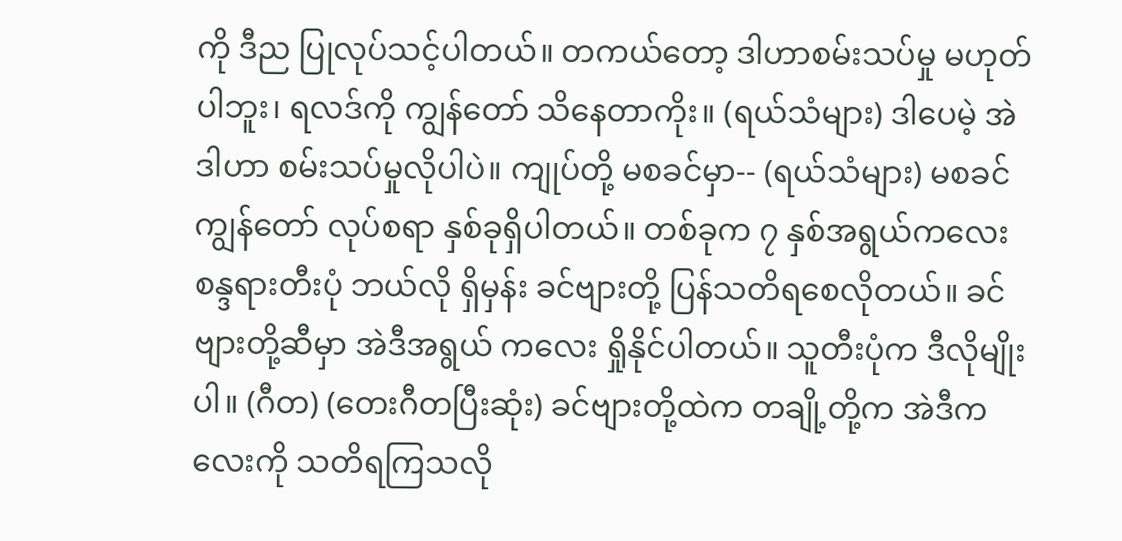ကို ဒီည ပြုလုပ်သင့်ပါတယ်။ တကယ်တော့ ဒါဟာစမ်းသပ်မှု မဟုတ်ပါဘူး၊ ရလဒ်ကို ကျွန်တော် သိနေတာကိုး။ (ရယ်သံများ) ဒါပေမဲ့ အဲဒါဟာ စမ်းသပ်မှုလိုပါပဲ။ ကျုပ်တို့ မစခင်မှာ-- (ရယ်သံများ) မစခင် ကျွန်တော် လုပ်စရာ နှစ်ခုရှိပါတယ်။ တစ်ခုက ၇ နှစ်အရွယ်ကလေး စန္ဒရားတီးပုံ ဘယ်လို ရှိမှန်း ခင်ဗျားတို့ ပြန်သတိရစေလိုတယ်။ ခင်ဗျားတို့ဆီမှာ အဲဒီအရွယ် ကလေး ရှိုနိုင်ပါတယ်။ သူတီးပုံက ဒီလိုမျိုးပါ။ (ဂီတ) (တေးဂီတပြီးဆုံး) ခင်ဗျားတို့ထဲက တချို့တို့က အဲဒီကလေးကို သတိရကြသလို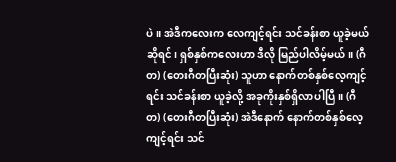ပဲ။ အဲဒီကလေးက လေကျင့်ရင်း သင်ခန်းစာ ယူခဲ့မယ်ဆိုရင်၊ ရှစ်နှစ်ကလေးဟာ ဒီလို မြည်ပါလိမ့်မယ်။ (ဂီတ) (တေးဂီတပြီးဆုံး) သူဟာ နောက်တစ်နှစ်လေ့ကျင့်ရင်း သင်ခန်းစာ ယူခဲ့လို့ အခုကိုးနှစ်ရှိလာပါပြီ။ (ဂီတ) (တေးဂီတပြီးဆုံး) အဲဒီနောက် နောက်တစ်နှစ်လေ့ကျင့်ရင်း သင်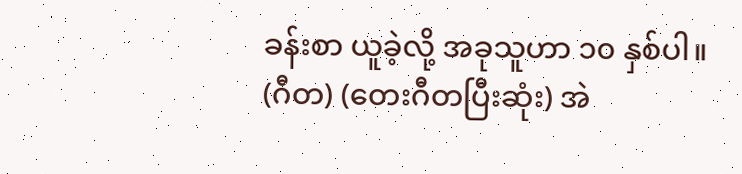ခန်းစာ ယူခဲ့လို့ အခုသူဟာ ၁၀ နှစ်ပါ။ (ဂီတ) (တေးဂီတပြီးဆုံး) အဲ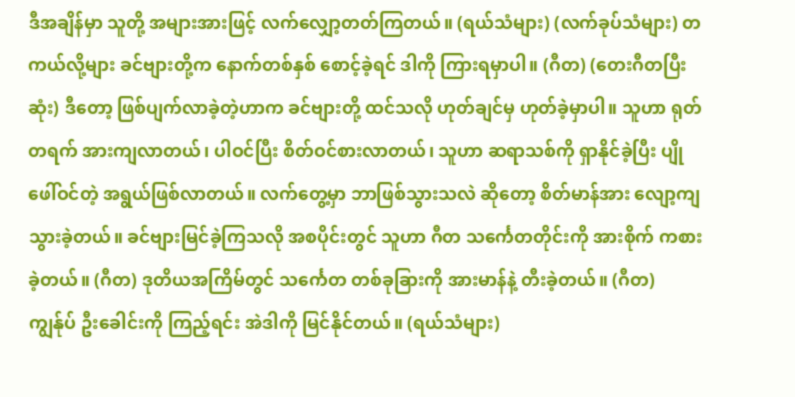ဒီအချိန်မှာ သူတို့ အများအားဖြင့် လက်လျှော့တတ်ကြတယ်။ (ရယ်သံများ) (လက်ခုပ်သံများ) တကယ်လို့များ ခင်ဗျားတို့က နောက်တစ်နှစ် စောင့်ခဲ့ရင် ဒါကို ကြားရမှာပါ။ (ဂီတ) (တေးဂီတပြီးဆုံး) ဒီတော့ ဖြစ်ပျက်လာခဲ့တဲ့ဟာက ခင်ဗျားတို့ ထင်သလို ဟုတ်ချင်မှ ဟုတ်ခဲ့မှာပါ။ သူဟာ ရုတ်တရက် အားကျလာတယ်၊ ပါဝင်ပြီး စိတ်ဝင်စားလာတယ်၊ သူဟာ ဆရာသစ်ကို ရှာနိုင်ခဲ့ပြီး ပျိုဖေါ်ဝင်တဲ့ အရွယ်ဖြစ်လာတယ်။ လက်တွေ့မှာ ဘာဖြစ်သွားသလဲ ဆိုတော့ စိတ်မာန်အား လျော့ကျသွားခဲ့တယ်။ ခင်ဗျားမြင်ခဲ့ကြသလို အစပိုင်းတွင် သူဟာ ဂီတ သင်္ကေတတိုင်းကို အားစိုက် ကစားခဲ့တယ်။ (ဂီတ) ဒုတိယအကြိမ်တွင် သင်္ကေတ တစ်ခုခြားကို အားမာန်နဲ့ တီးခဲ့တယ်။ (ဂီတ) ကျွန်ုပ် ဦးခေါင်းကို ကြည့်ရင်း အဲဒါကို မြင်နိုင်တယ်။ (ရယ်သံများ)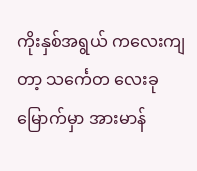ကိုးနှစ်အရွယ် ကလေးကျတာ့ သင်္ကေတ လေးခုမြောက်မှာ အားမာန်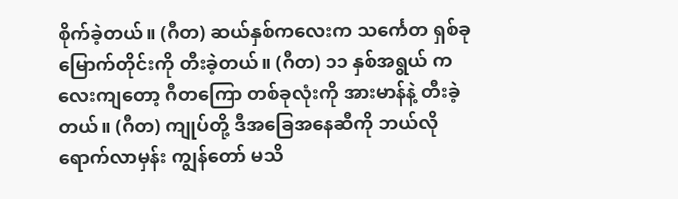စိုက်ခဲ့တယ်။ (ဂီတ) ဆယ်နှစ်ကလေးက သင်္ကေတ ရှစ်ခု မြောက်တိုင်းကို တီးခဲ့တယ်။ (ဂီတ) ၁၁ နှစ်အရွယ် ကလေးကျတော့ ဂီတကြော တစ်ခုလုံးကို အားမာန်နဲ့ တီးခဲ့တယ်။ (ဂီတ) ကျုပ်တို့ ဒီအခြေအနေဆီကို ဘယ်လို ရောက်လာမှန်း ကျွန်တော် မသိ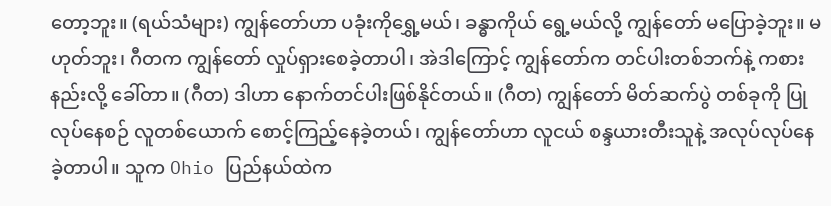တော့ဘူး။ (ရယ်သံများ) ကျွန်တော်ဟာ ပခုံးကိုရွှေ့မယ်၊ ခန္ဓာကိုယ် ရွေ့မယ်လို့ ကျွန်တော် မပြောခဲ့ဘူး။ မဟုတ်ဘူး၊ ဂီတက ကျွန်တော် လှုပ်ရှားစေခဲ့တာပါ၊ အဲဒါကြောင့် ကျွန်တော်က တင်ပါးတစ်ဘက်နဲ့ ကစားနည်းလို့ ခေါ်တာ။ (ဂီတ) ဒါဟာ နောက်တင်ပါးဖြစ်နိုင်တယ်။ (ဂီတ) ကျွန်တော် မိတ်ဆက်ပွဲ တစ်ခုကို ပြုလုပ်နေစဉ် လူတစ်ယောက် စောင့်ကြည့်နေခဲ့တယ်၊ ကျွန်တော်ဟာ လူငယ် စန္ဒယားတီးသူနဲ့ အလုပ်လုပ်နေခဲ့တာပါ။ သူက Ohio ပြည်နယ်ထဲက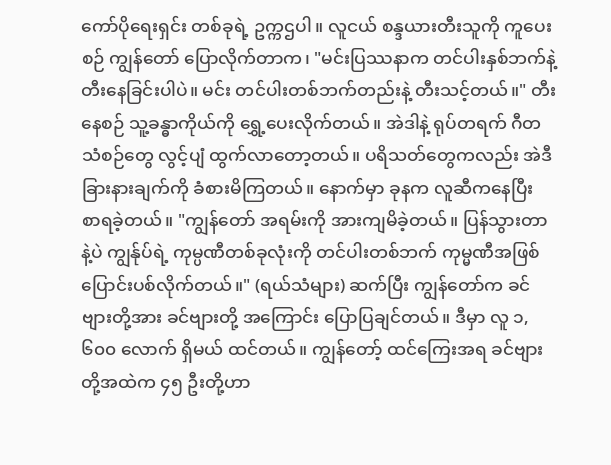ကော်ပိုရေးရှင်း တစ်ခုရဲ့ ဥက္ကဌပါ။ လူငယ် စန္ဒယားတီးသူကို ကူပေးစဉ် ကျွန်တော် ပြောလိုက်တာက၊ "မင်းပြဿနာက တင်ပါးနှစ်ဘက်နဲ့ တီးနေခြင်းပါပဲ။ မင်း တင်ပါးတစ်ဘက်တည်းနဲ့ တီးသင့်တယ်။" တီးနေစဉ် သူ့ခန္ဓာကိုယ်ကို ရွှေ့ပေးလိုက်တယ်။ အဲဒါနဲ့ ရုပ်တရက် ဂီတသံစဉ်တွေ လွင့်ပျံ ထွက်လာတော့တယ်။ ပရိသတ်တွေကလည်း အဲဒီ ခြားနားချက်ကို ခံစားမိကြတယ်။ နောက်မှာ ခုနက လူဆီကနေပြီး စာရခဲ့တယ်။ "ကျွန်တော် အရမ်းကို အားကျမိခဲ့တယ်။ ပြန်သွားတာနဲ့ပဲ ကျွန်ုပ်ရဲ့ ကုမ္ပဏီတစ်ခုလုံးကို တင်ပါးတစ်ဘက် ကုမ္မဏီအဖြစ် ပြောင်းပစ်လိုက်တယ်။" (ရယ်သံများ) ဆက်ပြီး ကျွန်တော်က ခင်ဗျားတို့အား ခင်ဗျားတို့ အကြောင်း ပြောပြချင်တယ်။ ဒီမှာ လူ ၁,၆၀၀ လောက် ရှိမယ် ထင်တယ်။ ကျွန်တော့် ထင်ကြေးအရ ခင်ဗျားတို့အထဲက ၄၅ ဦးတို့ဟာ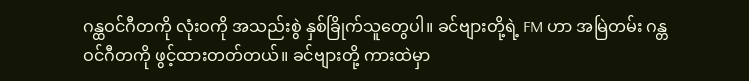ဂန္ထဝင်ဂီတကို လုံးဝကို အသည်းစွဲ နှစ်ခြိုက်သူတွေပါ။ ခင်ဗျားတို့ရဲ့ FM ဟာ အမြဲတမ်း ဂန္တဝင်ဂီတကို ဖွင့်ထားတတ်တယ်။ ခင်ဗျားတို့ ကားထဲမှာ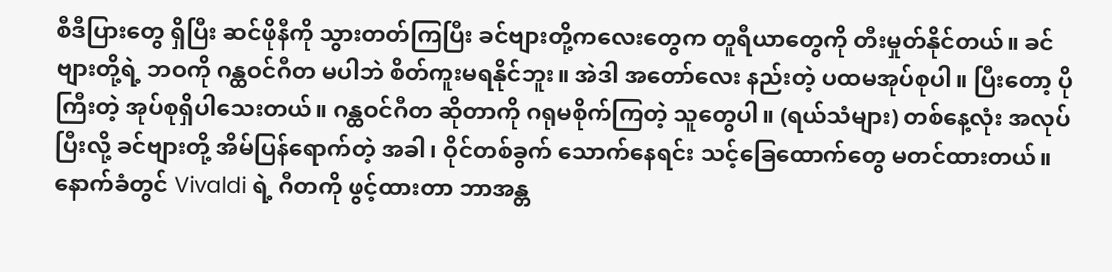စီဒီပြားတွေ ရှိပြီး ဆင်ဖိုနီကို သွားတတ်ကြပြီး ခင်ဗျားတို့ကလေးတွေက တူရီယာတွေကို တီးမှုတ်နိုင်တယ်။ ခင်ဗျားတို့ရဲ့ ဘဝကို ဂန္ထဝင်ဂီတ မပါဘဲ စိတ်ကူးမရနိုင်ဘူး။ အဲဒါ အတော်လေး နည်းတဲ့ ပထမအုပ်စုပါ။ ပြီးတော့ ပိုကြီးတဲ့ အုပ်စုရှိပါသေးတယ်။ ဂန္ထဝင်ဂီတ ဆိုတာကို ဂရုမစိုက်ကြတဲ့ သူတွေပါ။ (ရယ်သံများ) တစ်နေ့လုံး အလုပ်ပြီးလို့ ခင်ဗျားတို့ အိမ်ပြန်ရောက်တဲ့ အခါ၊ ဝိုင်တစ်ခွက် သောက်နေရင်း သင့်ခြေထောက်တွေ မတင်ထားတယ်။ နောက်ခံတွင် Vivaldi ရဲ့ ဂီတကို ဖွင့်ထားတာ ဘာအန္တ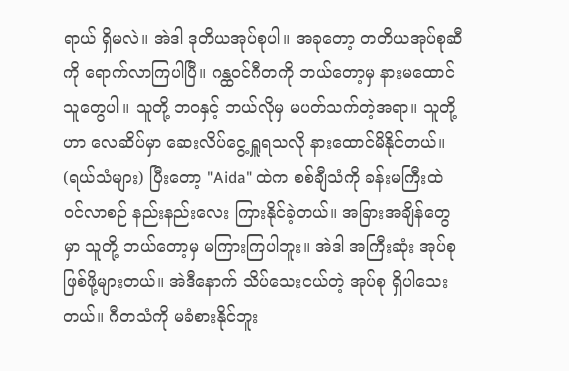ရာယ် ရှိမလဲ။ အဲဒါ ဒုတိယအုပ်စုပါ။ အခုတော့ တတိယအုပ်စုဆီကို ရောက်လာကြပါပြီ။ ဂန္ထဝင်ဂီတကို ဘယ်တော့မှ နားမထောင်သူတွေပါ။ သူတို့ ဘဝနှင့် ဘယ်လိုမှ မပတ်သက်တဲ့အရာ။ သူတို့ဟာ လေဆိပ်မှာ ဆေးလိပ်ငွေ့ ရှူရသလို နားထောင်မိနိုင်တယ်။ (ရယ်သံများ) ပြီးတော့ "Aida" ထဲက စစ်ချီသံကို ခန်းမကြီးထဲ ဝင်လာစဉ် နည်းနည်းလေး ကြားနိုင်ခဲ့တယ်။ အခြားအချိန်တွေမှာ သူတို့ ဘယ်တော့မှ မကြားကြပါဘူး။ အဲဒါ အကြီးဆုံး အုပ်စုဖြစ်ဖို့များတယ်။ အဲဒီနောက် သိပ်သေးငယ်တဲ့ အုပ်စု ရှိပါသေးတယ်။ ဂီတသံကို မခံစားနိုင်ဘူး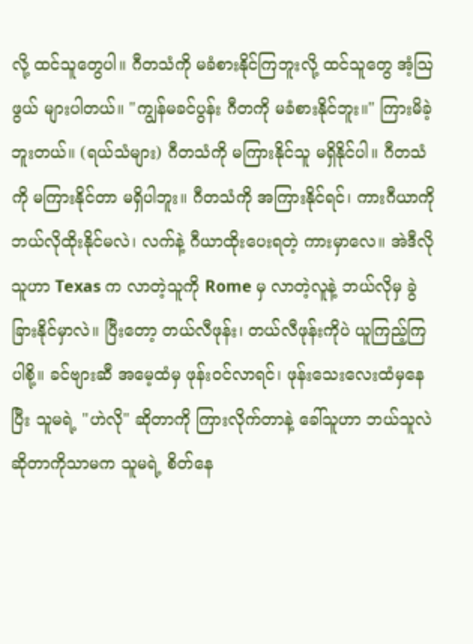လို့ ထင်သူတွေပါ။ ဂီတသံကို မခံစားနိုင်ကြဘူးလို့ ထင်သူတွေ အံ့သြဖွယ် များပါတယ်။ "ကျွန်မခင်ပွန်း ဂီတကို မခံစားနိုင်ဘူး။" ကြားမိခဲ့ဘူးတယ်။ (ရယ်သံများ) ဂီတသံကို မကြားနိုင်သူ မရှိနိုင်ပါ။ ဂီတသံကို မကြားနိုင်တာ မရှိပါဘူး။ ဂီတသံကို အကြားနိုင်ရင်၊ ကားဂီယာကို ဘယ်လိုထိုးနိုင်မလဲ၊ လက်နဲ့ ဂီယာထိုးပေးရတဲ့ ကားမှာလေ။ အဲဒီလိုသူဟာ Texas က လာတဲ့သူကို Rome မှ လာတဲ့လူနဲ့ ဘယ်လိုမှ ခွဲခြားနိုင်မှာလဲ။ ပြီးတော့ တယ်လီဖုန်း၊ တယ်လီဖုန်းကိုပဲ ယူကြည့်ကြပါစို့။ ခင်ဗျားဆီ အမေ့ထံမှ ဖုန်းဝင်လာရင်၊ ဖုန်းသေးလေးထံမှနေပြီး သူမရဲ့ "ဟဲလို" ဆိုတာကို ကြားလိုက်တာနဲ့ ခေါ်သူဟာ ဘယ်သူလဲ ဆိုတာကိုသာမက သူမရဲ့ စိတ်နေ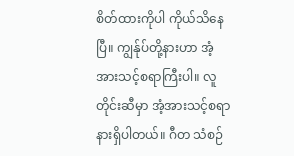စိတ်ထားကိုပါ ကိုယ်သိနေပြီ။ ကျွန်ုပ်တို့နားဟာ အံ့အားသင့်စရာကြီးပါ။ လူတိုင်းဆီမှာ အံ့အားသင့်စရာ နားရှိပါတယ်။ ဂီတ သံစဉ်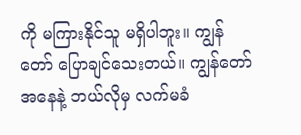ကို မကြားနိုင်သူ မရှိပါဘူး။ ကျွန်တော် ပြောချင်သေးတယ်။ ကျွန်တော် အနေနဲ့ ဘယ်လိုမှ လက်မခံ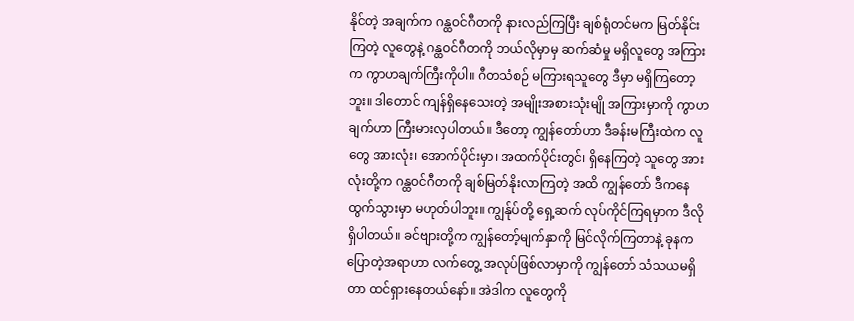နိုင်တဲ့ အချက်က ဂန္ထဝင်ဂီတကို နားလည်ကြပြီး ချစ်ရုံတင်မက မြတ်နိုင်းကြတဲ့ လူတွေနဲ့ ဂန္ထဝင်ဂီတကို ဘယ်လိုမှာမှ ဆက်ဆံမှု မရှိလူတွေ အကြားက ကွာဟချက်ကြီးကိုပါ။ ဂီတသံစဉ် မကြားရသူတွေ ဒီမှာ မရှိကြတော့ဘူး။ ဒါတောင် ကျန်ရှိနေသေးတဲ့ အမျိုးအစားသုံးမျို အကြားမှာကို ကွာဟချက်ဟာ ကြီးမားလှပါတယ်။ ဒီတော့ ကျွန်တော်ဟာ ဒီခန်းမကြီးထဲက လူတွေ အားလုံး၊ အောက်ပိုင်းမှာ၊ အထက်ပိုင်းတွင်၊ ရှိနေကြတဲ့ သူတွေ အားလုံးတို့က ဂန္ထဝင်ဂီတကို ချစ်မြတ်နိုးလာကြတဲ့ အထိ ကျွန်တော် ဒီကနေ ထွက်သွားမှာ မဟုတ်ပါဘူး။ ကျွန်ုပ်တို့ ရှေ့ဆက် လုပ်ကိုင်ကြရမှာက ဒီလို ရှိပါတယ်။ ခင်ဗျားတို့က ကျွန်တော့်မျက်နှာကို မြင်လိုက်ကြတာနဲ့ ခုနက ပြောတဲ့အရာဟာ လက်တွေ့ အလုပ်ဖြစ်လာမှာကို ကျွန်တော် သံသယမရှိတာ ထင်ရှားနေတယ်နော်။ အဲဒါက လူတွေကို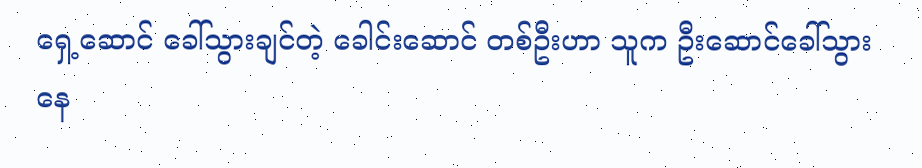ရှေ့ဆောင် ခေါ်သွားချင်တဲ့ ခေါင်းဆောင် တစ်ဦးဟာ သူက ဦးဆောင်ခေါ်သွားနေ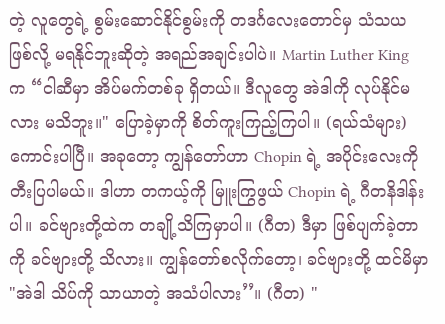တဲ့ လူတွေရဲ့ စွမ်းဆောင်နိုင်စွမ်းကို တဒင်္ဂလေးတောင်မှ သံသယ ဖြစ်လို့ မရနိုင်ဘူးဆိုတဲ့ အရည်အချင်းပါပဲ။ Martin Luther King က “ငါဆီမှာ အိပ်မက်တစ်ခု ရှိတယ်။ ဒီလူတွေ အဲဒါကို လုပ်နိုင်မလား မသိဘူး။" ပြောခဲ့မှာကို စိတ်ကူးကြည့်ကြပါ။ (ရယ်သံများ) ကောင်းပါပြီ။ အခုတော့ ကျွန်တော်ဟာ Chopin ရဲ့ အပိုင်းလေးကို တီးပြပါမယ်။ ဒါဟာ တကယ့်ကို မြူးကြွဖွယ် Chopin ရဲ့ ဂီတနိဒါန်းပါ။ ခင်ဗျားတို့ထဲက တချို့သိကြမှာပါ။ (ဂီတ) ဒီမှာ ဖြစ်ပျက်ခဲ့တာကို ခင်ဗျားတို့ သိလား။ ကျွန်တော်စလိုက်တော့၊ ခင်ဗျားတို့ ထင်မိမှာ "အဲဒါ သိပ်ကို သာယာတဲ့ အသံပါလား’’။ (ဂီတ) "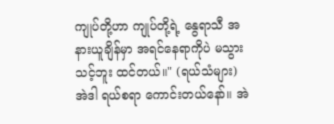ကျုပ်တို့ဟာ ကျုပ်တို့ရဲ့ နွေရာသီ အနားယူချိန်မှာ အရင်နေရာကိုပဲ မသွားသင့်ဘူး ထင်တယ်။" (ရယ်သံများ) အဲဒါ ရယ်စရာ ကောင်းတယ်နော်။ အဲ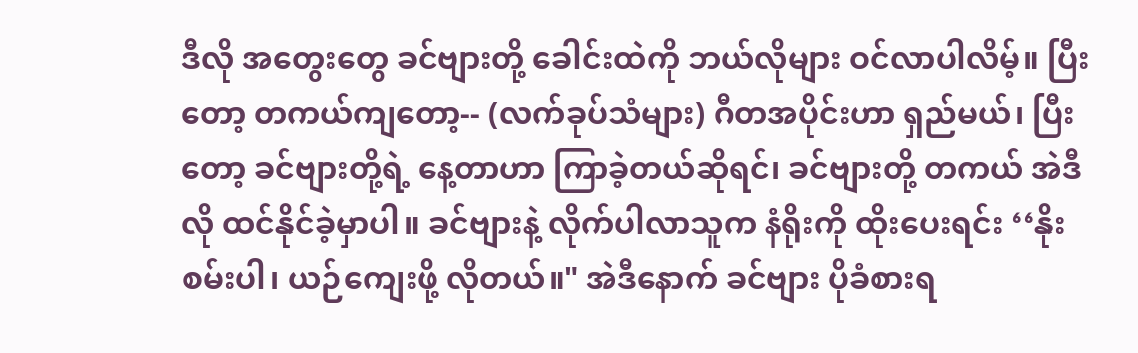ဒီလို အတွေးတွေ ခင်ဗျားတို့ ခေါင်းထဲကို ဘယ်လိုများ ဝင်လာပါလိမ့်။ ပြီးတော့ တကယ်ကျတော့-- (လက်ခုပ်သံများ) ဂီတအပိုင်းဟာ ရှည်မယ်၊ ပြီးတော့ ခင်ဗျားတို့ရဲ့ နေ့တာဟာ ကြာခဲ့တယ်ဆိုရင်၊ ခင်ဗျားတို့ တကယ် အဲဒီလို ထင်နိုင်ခဲ့မှာပါ။ ခင်ဗျားနဲ့ လိုက်ပါလာသူက နံရိုးကို ထိုးပေးရင်း ‘‘နိုးစမ်းပါ၊ ယဉ်ကျေးဖို့ လိုတယ်။" အဲဒီနောက် ခင်ဗျား ပိုခံစားရ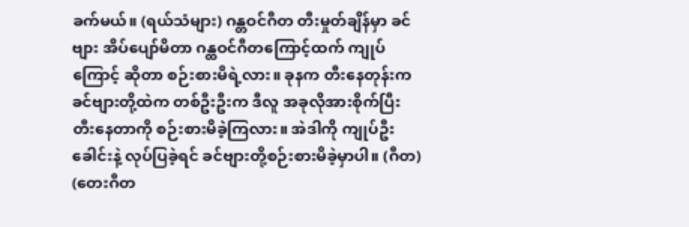ခက်မယ်။ (ရယ်သံများ) ဂန္တဝင်ဂီတ တီးမှုတ်ချိန်မှာ ခင်ဗျား အိပ်ပျော်မိတာ ဂန္ထဝင်ဂီတကြောင့်ထက် ကျုပ်ကြောင့် ဆိုတာ စဉ်းစားမိရဲ့လား။ ခုနက တီးနေတုန်းက ခင်ဗျားတို့ထဲက တစ်ဦးဦးက ဒီလူ အခုလိုအားစိုက်ပြီး တီးနေတာကို စဉ်းစားမိခဲ့ကြလား။ အဲဒါကို ကျုပ်ဦးခေါင်းနဲ့ လုပ်ပြခဲ့ရင် ခင်ဗျားတို့စဉ်းစားမိခဲ့မှာပါ။ (ဂီတ) (တေးဂီတ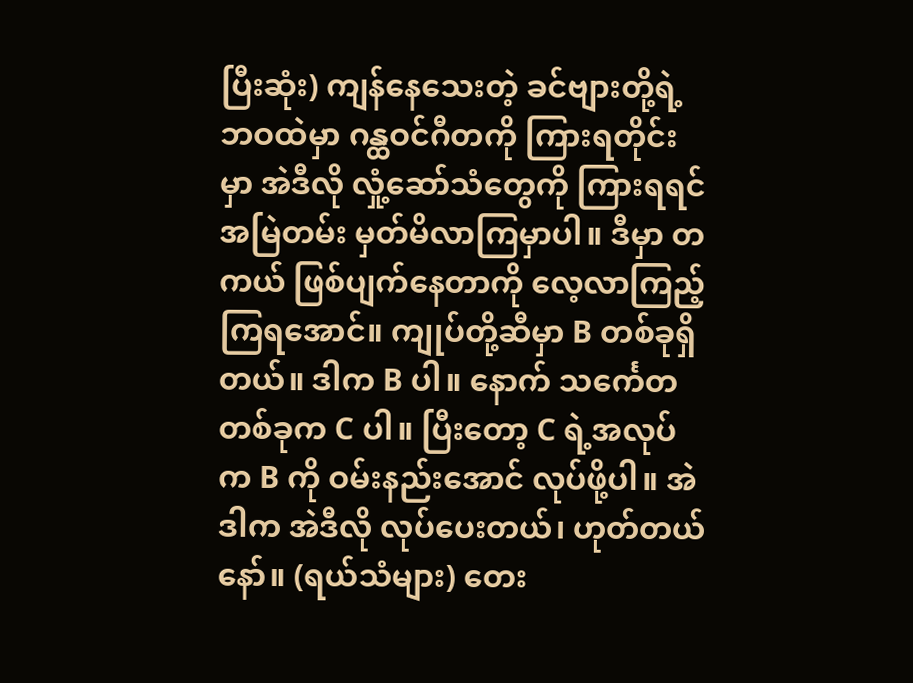ပြီးဆုံး) ကျန်နေသေးတဲ့ ခင်ဗျားတို့ရဲ့ ဘဝထဲမှာ ဂန္ထဝင်ဂီတကို ကြားရတိုင်းမှာ အဲဒီလို လှုံ့ဆော်သံတွေကို ကြားရရင် အမြဲတမ်း မှတ်မိလာကြမှာပါ။ ဒီမှာ တကယ် ဖြစ်ပျက်နေတာကို လေ့လာကြည့်ကြရအောင်။ ကျုပ်တို့ဆီမှာ B တစ်ခုရှိတယ်။ ဒါက B ပါ။ နောက် သင်္ကေတ တစ်ခုက C ပါ။ ပြီးတော့ C ရဲ့အလုပ်က B ကို ဝမ်းနည်းအောင် လုပ်ဖို့ပါ။ အဲဒါက အဲဒီလို လုပ်ပေးတယ်၊ ဟုတ်တယ်နော်။ (ရယ်သံများ) တေး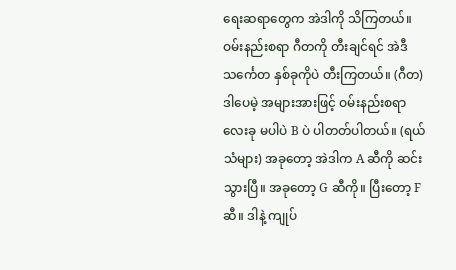ရေးဆရာတွေက အဲဒါကို သိကြတယ်။ ဝမ်းနည်းစရာ ဂီတကို တီးချင်ရင် အဲဒီ သင်္ကေတ နှစ်ခုကိုပဲ တီးကြတယ်။ (ဂီတ) ဒါပေမဲ့ အများအားဖြင့် ဝမ်းနည်းစရာ လေးခု မပါပဲ B ပဲ ပါတတ်ပါတယ်။ (ရယ်သံများ) အခုတော့ အဲဒါက A ဆီကို ဆင်းသွားပြီ။ အခုတော့ G ဆီကို။ ပြီးတော့ F ဆီ။ ဒါနဲ့ ကျုပ်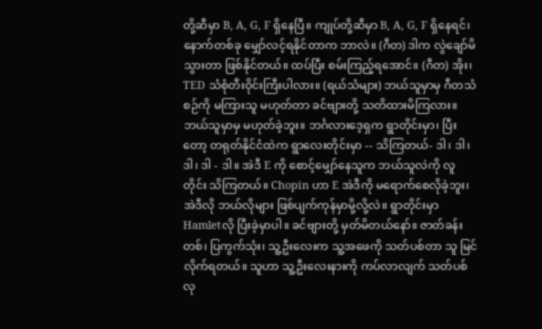တို့ဆီမှာ B, A, G, F ရှိနေပြီ။ ကျုပ်တို့ဆီမှာ B, A, G, F ရှိနေရင်၊ နောက်တစ်ခု မျှော်လင့်ရနိုင်တာက ဘာလဲ။ (ဂီတ) ဒါက လွဲချော်မိသွားတာ ဖြစ်နိုင်တယ်။ ထပ်ပြီး စမ်းကြည့်ရအောင်။ (ဂီတ) အိုး၊ TED သံစုံတီးဝိုင်းကြီးပါလား။ (ရယ်သံများ) ဘယ်သူမှာမှ ဂီတသံစဉ်ကို မကြားသူ မဟုတ်တာ ခင်ဗျားတို့ သတိထားမိကြလား။ ဘယ်သူမှာမှ မဟုတ်ခဲ့ဘူး။ ဘင်္ဂလားဒေ့ရှက ရွာတိုင်းမှာ၊ ပြီးတော့ တရုတ်နိုင်ငံထဲက ရွာလေးတိုင်းမှာ -- သိကြတယ်- ဒါ၊ ဒါ၊ ဒါ၊ ဒါ - ဒါ။ အဲဒီ E ကို စောင့်မျှော်နေသူက ဘယ်သူလဲကို လူတိုင်း သိကြတယ်။ Chopin ဟာ E အဲဒီကို မရောက်စေလိုခဲ့ဘူး၊ အဲဒီလို ဘယ်လိုများ ဖြစ်ပျက်ကုန်မှာမို့လို့လဲ။ ရွာတိုင်းမှာ Hamletလို ပြီးခဲ့မှာပါ။ ခင်ဗျားတို့ မှတ်မိတယ်နော်။ ဇာတ်ခန်း တစ်၊ ပြကွက်သုံး၊ သူ့ဦးလေးက သူ့အဖေကို သတ်ပစ်တာ သူ မြင်လိုက်ရတယ်။ သူဟာ သူ့ဦးလေးနားကို ကပ်လာလျက် သတ်ပစ်လု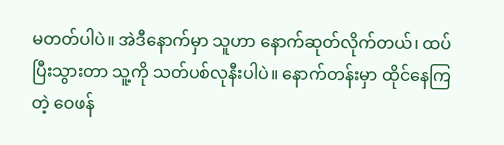မတတ်ပါပဲ။ အဲဒီနောက်မှာ သူဟာ နောက်ဆုတ်လိုက်တယ်၊ ထပ်ပြီးသွားတာ သူ့ကို သတ်ပစ်လုနီးပါပဲ။ နောက်တန်းမှာ ထိုင်နေကြတဲ့ ဝေဖန်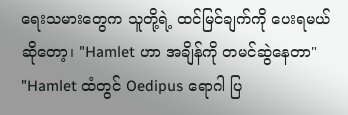ရေးသမားတွေက သူတို့ရဲ့ ထင်မြင်ချက်ကို ပေးရမယ်ဆိုတော့၊ "Hamlet ဟာ အချိန်ကို တမင်ဆွဲနေတာ" "Hamlet ထံတွင် Oedipus ရောဂါ ပြ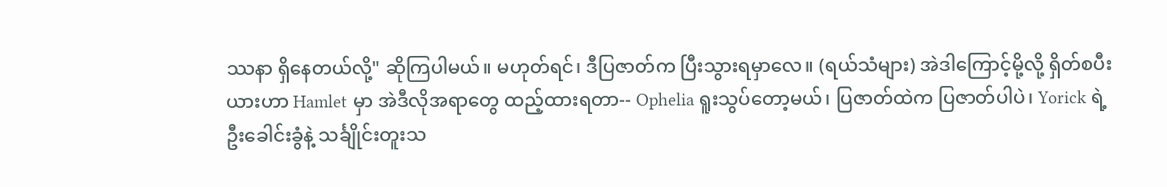ဿနာ ရှိနေတယ်လို့" ဆိုကြပါမယ်။ မဟုတ်ရင်၊ ဒီပြဇာတ်က ပြီးသွားရမှာလေ။ (ရယ်သံများ) အဲဒါကြောင့်မို့လို့ ရှိတ်စပီးယားဟာ Hamlet မှာ အဲဒီလိုအရာတွေ ထည့်ထားရတာ-- Ophelia ရူးသွပ်တော့မယ်၊ ပြဇာတ်ထဲက ပြဇာတ်ပါပဲ၊ Yorick ရဲ့ ဦးခေါင်းခွံနဲ့ သင်္ချိုင်းတူးသ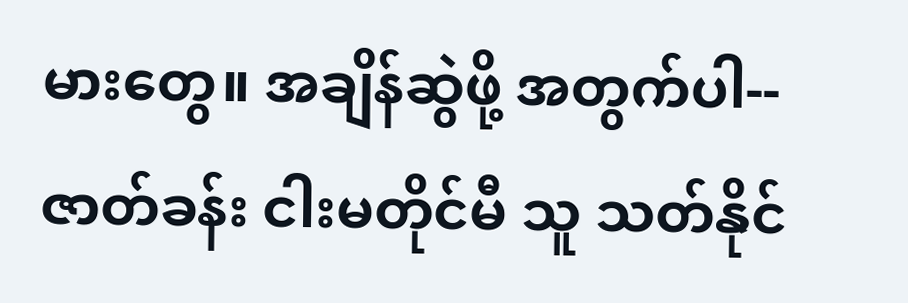မားတွေ။ အချိန်ဆွဲဖို့ အတွက်ပါ-- ဇာတ်ခန်း ငါးမတိုင်မီ သူ သတ်နိုင်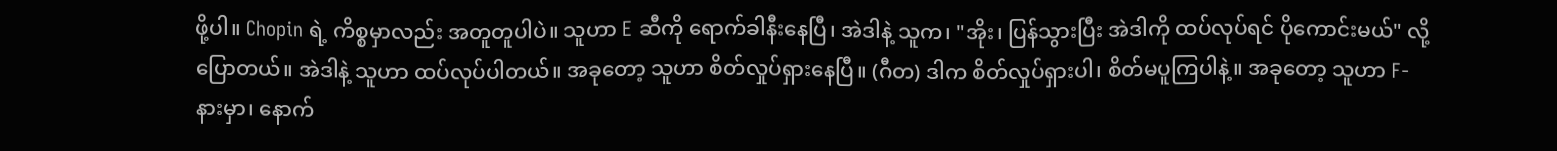ဖို့ပါ။ Chopin ရဲ့ ကိစ္စမှာလည်း အတူတူပါပဲ။ သူဟာ E ဆီကို ရောက်ခါနီးနေပြီ၊ အဲဒါနဲ့ သူက၊ "အိုး၊ ပြန်သွားပြီး အဲဒါကို ထပ်လုပ်ရင် ပိုကောင်းမယ်" လို့ပြောတယ်။ အဲဒါနဲ့ သူဟာ ထပ်လုပ်ပါတယ်။ အခုတော့ သူဟာ စိတ်လှုပ်ရှားနေပြီ။ (ဂီတ) ဒါက စိတ်လှုပ်ရှားပါ၊ စိတ်မပူကြပါနဲ့။ အခုတော့ သူဟာ F-နားမှာ၊ နောက်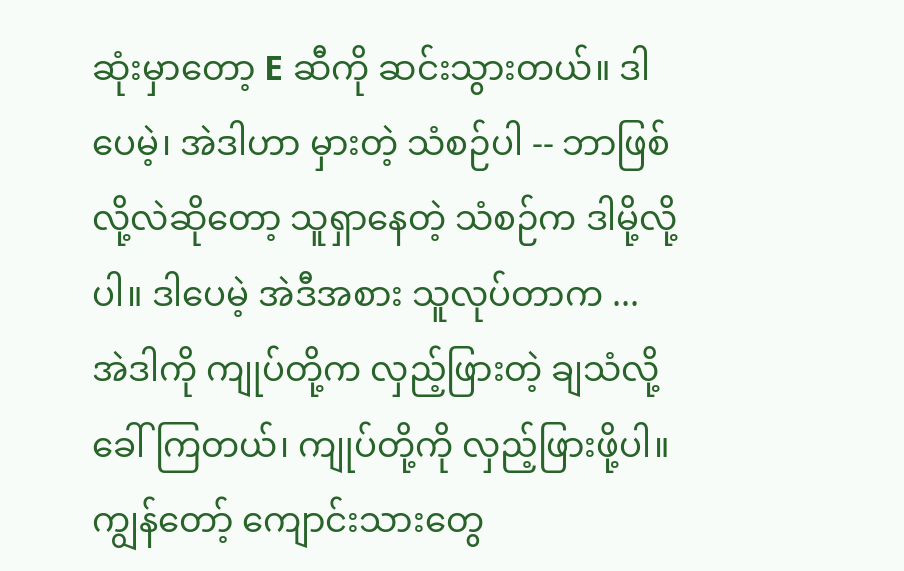ဆုံးမှာတော့ E ဆီကို ဆင်းသွားတယ်။ ဒါပေမဲ့၊ အဲဒါဟာ မှားတဲ့ သံစဉ်ပါ -- ဘာဖြစ်လို့လဲဆိုတော့ သူရှာနေတဲ့ သံစဉ်က ဒါမို့လို့ပါ။ ဒါပေမဲ့ အဲဒီအစား သူလုပ်တာက ... အဲဒါကို ကျုပ်တို့က လှည့်ဖြားတဲ့ ချသံလို့ ခေါ်ကြတယ်၊ ကျုပ်တို့ကို လှည့်ဖြားဖို့ပါ။ ကျွန်တော့် ကျောင်းသားတွေ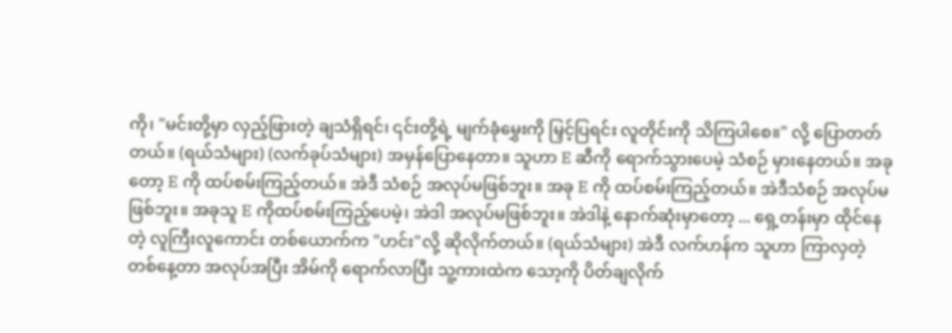ကို၊ "မင်းတို့မှာ လှည့်ဖြားတဲ့ ချသံရှိရင်၊ ၎င်းတို့ရဲ့ မျက်ခုံမွှေးကို မြှင့်ပြရင်း လူတိုင်းကို သိကြပါစေ။" လို့ ပြောတတ်တယ်။ (ရယ်သံများ) (လက်ခုပ်သံများ) အမှန်ပြောနေတာ။ သူဟာ E ဆီကို ရောက်သွားပေမဲ့ သံစဉ် မှားနေတယ်။ အခုတော့ E ကို ထပ်စမ်းကြည့်တယ်။ အဲဒီ သံစဉ် အလုပ်မဖြစ်ဘူး။ အခု E ကို ထပ်စမ်းကြည့်တယ်။ အဲဒီသံစဉ် အလုပ်မဖြစ်ဘူး။ အခုသူ E ကိုထပ်စမ်းကြည့်ပေမဲ့၊ အဲဒါ အလုပ်မဖြစ်ဘူး။ အဲဒါနဲ့ နောက်ဆုံးမှာတော့ ... ရှေ့တန်းမှာ ထိုင်နေတဲ့ လူကြီးလူကောင်း တစ်ယောက်က "ဟင်း"လို့ ဆိုလိုက်တယ်။ (ရယ်သံများ) အဲဒီ လက်ဟန်က သူဟာ ကြာလှတဲ့ တစ်နေ့တာ အလုပ်အပြီး အိမ်ကို ရောက်လာပြီး သူ့ကားထဲက သော့ကို ပိတ်ချလိုက်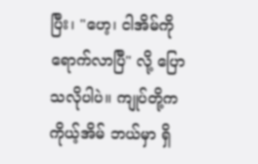ပြီး၊ "ဟေ့၊ ငါအိမ်ကို ရောက်လာပြီ" လို့ ပြောသလိုပါပဲ။ ကျုပ်တို့က ကိုယ့်အိမ် ဘယ်မှာ ရှိ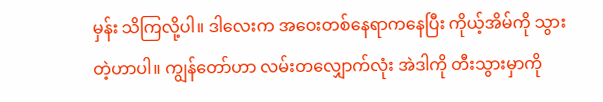မှန်း သိကြလို့ပါ။ ဒါလေးက အဝေးတစ်နေရာကနေပြီး ကိုယ့်အိမ်ကို သွားတဲ့ဟာပါ။ ကျွန်တော်ဟာ လမ်းတလျှောက်လုံး အဲဒါကို တီးသွားမှာကို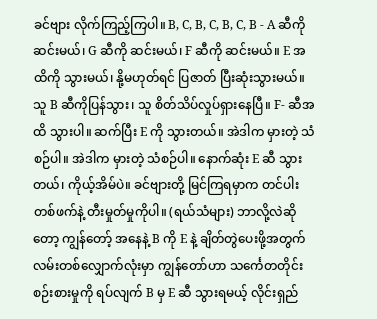ခင်ဗျား လိုက်ကြည့်ကြပါ။ B, C, B, C, B, C, B - A ဆီကို ဆင်းမယ်၊ G ဆီကို ဆင်းမယ်၊ F ဆီကို ဆင်းမယ်။ E အထိကို သွားမယ်၊ နို့မဟုတ်ရင် ပြဇာတ် ပြီးဆုံးသွားမယ်။ သူ B ဆီကိုပြန်သွား၊ သူ စိတ်သိပ်လှုပ်ရှားနေပြီ။ F- ဆီအထိ သွားပါ။ ဆက်ပြီး E ကို သွားတယ်။ အဲဒါက မှားတဲ့ သံစဉ်ပါ။ အဲဒါက မှားတဲ့ သံစဉ်ပါ။ နောက်ဆုံး E ဆီ သွားတယ်၊ ကိုယ့်အိမ်ပဲ။ ခင်ဗျားတို့ မြင်ကြရမှာက တင်ပါးတစ်ဖက်နဲ့ တီးမှုတ်မှုကိုပါ။ (ရယ်သံများ) ဘာလို့လဲဆိုတော့ ကျွန်တော့် အနေနဲ့ B ကို E နဲ့ ချိတ်တွဲပေးဖို့အတွက် လမ်းတစ်လျှောက်လုံးမှာ ကျွန်တော်ဟာ သင်္ကေတတိုင်း စဉ်းစားမှုကို ရပ်လျက် B မှ E ဆီ သွားရမယ့် လိုင်းရှည်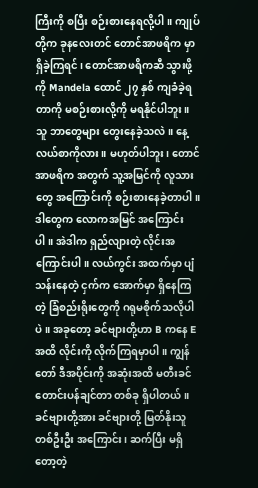ကြီးကို စပြီး စဉ်းစားနေရလို့ပါ။ ကျုပ်တို့က ခုနလေးတင် တောင်အာဖရိက မှာ ရှိခဲ့ကြရင်၊ တောင်အာဖရိကဆီ သွားဖို့ကို Mandela ထောင် ၂၇ နှစ် ကျခံခဲ့ရတာကို မစဉ်းစားလို့ကို မရနိုင်ပါဘူး။ သူ ဘာတွေများ တွေးနေခဲ့သလဲ။ နေ့လယ်စာကိုလား။ မဟုတ်ပါဘူး၊ တောင်အာဖရိက အတွက် သူ့အမြင်ကို လူသားတွေ အကြောင်းကို စဉ်းစားနေခဲ့တာပါ။ ဒါတွေက လောကအမြင် အကြောင်းပါ။ အဲဒါက ရှည်လျားတဲ့ လိုင်းအကြောင်းပါ။ လယ်ကွင်း အထက်မှာ ပျံသန်းနေတဲ့ ငှက်က အောက်မှာ ရှိနေကြတဲ့ ခြံစည်းရိုးတွေကို ဂရုမစိုက်သလိုပါပဲ။ အခုတော့ ခင်ဗျားတို့ဟာ B ကနေ E အထိ လိုင်းကို လိုက်ကြရမှာပါ။ ကျွန်တော် ဒီအပိုင်းကို အဆုံးအထိ မတီးခင် တောင်းပန်ချင်တာ တစ်ခု ရှိပါတယ်။ ခင်ဗျားတို့အား ခင်ဗျားတို့ မြတ်နိုးသူ တစ်ဦးဦး အကြောင်း၊ ဆက်ပြီး မရှိတော့တဲ့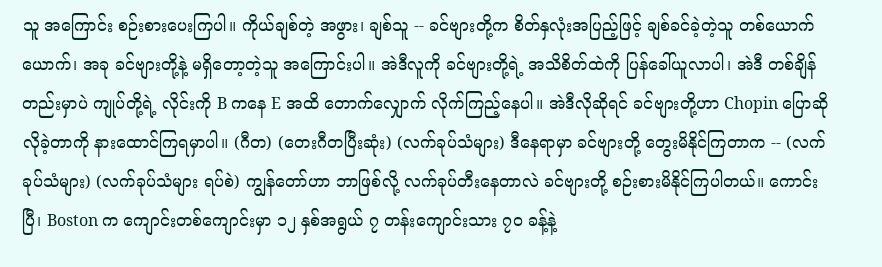သူ အကြောင်း စဉ်းစားပေးကြပါ။ ကိုယ်ချစ်တဲ့ အဖွား၊ ချစ်သူ -- ခင်ဗျားတို့က စိတ်နှလုံးအပြည့်ဖြင့် ချစ်ခင်ခဲ့တဲ့သူ တစ်ယောက်ယောက်၊ အခု ခင်ဗျားတို့နဲ့ မရှိတော့တဲ့သူ အကြောင်းပါ။ အဲဒီလူကို ခင်ဗျားတို့ရဲ့ အသိစိတ်ထဲကို ပြန်ခေါ်ယူလာပါ၊ အဲဒီ တစ်ချိန်တည်းမှာပဲ ကျုပ်တို့ရဲ့ လိုင်းကို B ကနေ E အထိ တောက်လျှောက် လိုက်ကြည့်နေပါ။ အဲဒီလိုဆိုရင် ခင်ဗျားတို့ဟာ Chopin ပြောဆိုလိုခဲ့တာကို နားထောင်ကြရမှာပါ။ (ဂီတ) (တေးဂီတပြီးဆုံး) (လက်ခုပ်သံများ) ဒီနေရာမှာ ခင်ဗျားတို့ တွေးမိနိုင်ကြတာက -- (လက်ခုပ်သံများ) (လက်ခုပ်သံများ ရပ်စဲ) ကျွန်တော်ဟာ ဘာဖြစ်လို့ လက်ခုပ်တီးနေတာလဲ ခင်ဗျားတို့ စဉ်းစားမိနိုင်ကြပါတယ်။ ကောင်းပြီ၊ Boston က ကျောင်းတစ်ကျောင်းမှာ ၁၂ နှစ်အရွယ် ၇ တန်းကျောင်းသား ၇၀ ခန့်နဲ့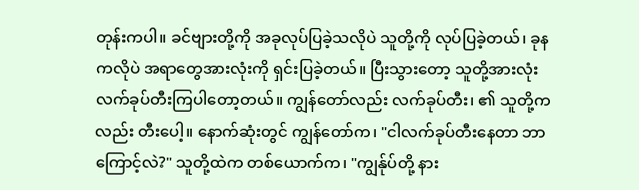တုန်းကပါ။ ခင်ဗျားတို့ကို အခုလုပ်ပြခဲ့သလိုပဲ သူတို့ကို လုပ်ပြခဲ့တယ်၊ ခုနကလိုပဲ အရာတွေအားလုံးကို ရှင်းပြခဲ့တယ်။ ပြီးသွားတော့ သူတို့အားလုံး လက်ခုပ်တီးကြပါတော့တယ်။ ကျွန်တော်လည်း လက်ခုပ်တီး၊ ၏ သူတို့ကလည်း တီးပေါ့။ နောက်ဆုံးတွင် ကျွန်တော်က၊ "ငါလက်ခုပ်တီးနေတာ ဘာကြောင့်လဲ?" သူတို့ထဲက တစ်ယောက်က၊ "ကျွန်ုပ်တို့ နား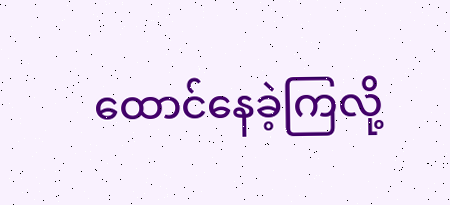ထောင်နေခဲ့ကြလို့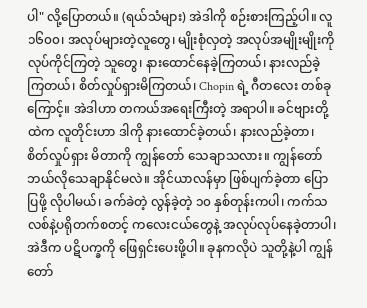ပါ" လို့ပြောတယ်။ (ရယ်သံများ) အဲဒါကို စဉ်းစားကြည့်ပါ။ လူ ၁၆၀၀၊ အလုပ်များတဲ့လူတွေ၊ မျိုးစုံလှတဲ့ အလုပ်အမျိုးမျိုးကို လုပ်ကိုင်ကြတဲ့ သူတွေ၊ နားထောင်နေခဲ့ကြတယ်၊ နားလည်ခဲ့ကြတယ်၊ စိတ်လှုပ်ရှားမိကြတယ်၊ Chopin ရဲ့ ဂီတလေး တစ်ခုကြောင့်။ အဲဒါဟာ တကယ်အရေးကြီးတဲ့ အရာပါ။ ခင်ဗျားတို့ထဲက လူတိုင်းဟာ ဒါကို နားထောင်ခဲ့တယ်၊ နားလည်ခဲ့တာ၊ စိတ်လှုပ်ရှား မိတာကို ကျွန်တော် သေချာသလား။ ကျွန်တော် ဘယ်လိုသေချာနိုင်မလဲ။ အိုင်ယာလန်မှာ ဖြစ်ပျက်ခဲ့တာ ပြောပြဖို့ လိုပါမယ်၊ ခက်ခဲတဲ့ လွန်ခဲ့တဲ့ ၁၀ နှစ်တုန်းကပါ၊ ကက်သလစ်နဲ့ပရိုတက်စတင့် ကလေးငယ်တွေနဲ့ အလုပ်လုပ်နေခဲ့တာပါ၊ အဲဒီက ပဋိပက္ခကို ဖြေရှင်းပေးဖို့ပါ။ ခုနကလိုပဲ သူတို့နဲ့ပါ ကျွန်တော်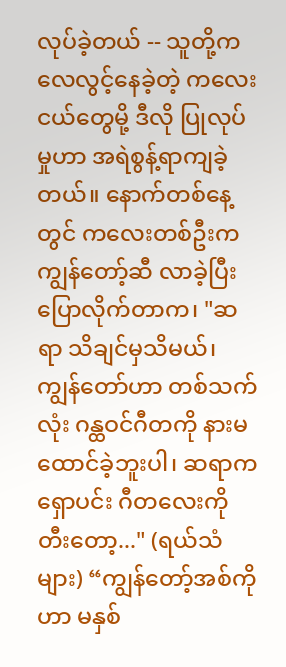လုပ်ခဲ့တယ် -- သူတို့က လေလွင့်နေခဲ့တဲ့ ကလေးငယ်တွေမို့ ဒီလို ပြုလုပ်မှုဟာ အရဲစွန့်ရာကျခဲ့တယ်။ နောက်တစ်နေ့တွင် ကလေးတစ်ဦးက ကျွန်တော့်ဆီ လာခဲ့ပြီး ပြောလိုက်တာက၊ "ဆရာ သိချင်မှသိမယ်၊ ကျွန်တော်ဟာ တစ်သက်လုံး ဂန္ထဝင်ဂီတကို နားမထောင်ခဲ့ဘူးပါ၊ ဆရာက ရှောပင်း ဂီတလေးကို တီးတော့..." (ရယ်သံများ) “ကျွန်တော့်အစ်ကိုဟာ မနှစ်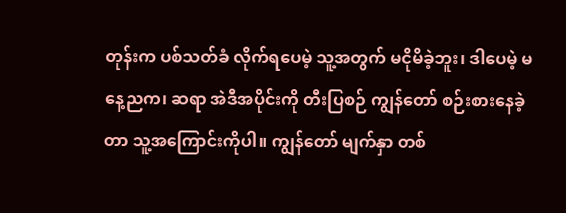တုန်းက ပစ်သတ်ခံ လိုက်ရပေမဲ့ သူ့အတွက် မငိုမိခဲ့ဘူး၊ ဒါပေမဲ့ မနေ့ညက၊ ဆရာ အဲဒီအပိုင်းကို တီးပြစဉ် ကျွန်တော် စဉ်းစားနေခဲ့တာ သူ့အကြောင်းကိုပါ။ ကျွန်တော် မျက်နှာ တစ်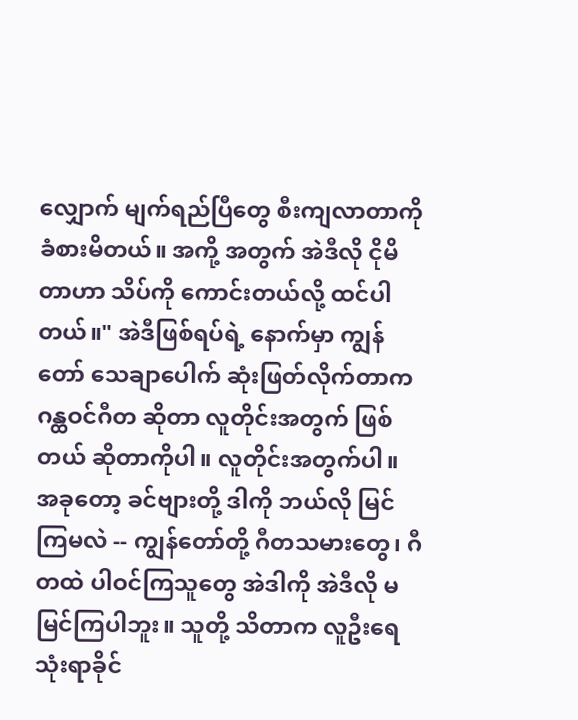လျှောက် မျက်ရည်ပြီတွေ စီးကျလာတာကို ခံစားမိတယ်။ အကို့ အတွက် အဲဒီလို ငိုမိတာဟာ သိပ်ကို ကောင်းတယ်လို့ ထင်ပါတယ်။" အဲဒီဖြစ်ရပ်ရဲ့ နောက်မှာ ကျွန်တော် သေချာပေါက် ဆုံးဖြတ်လိုက်တာက ဂန္ထဝင်ဂီတ ဆိုတာ လူတိုင်းအတွက် ဖြစ်တယ် ဆိုတာကိုပါ။ လူတိုင်းအတွက်ပါ။ အခုတော့ ခင်ဗျားတို့ ဒါကို ဘယ်လို မြင်ကြမလဲ -- ကျွန်တော်တို့ ဂီတသမားတွေ၊ ဂီတထဲ ပါဝင်ကြသူတွေ အဲဒါကို အဲဒီလို မမြင်ကြပါဘူး။ သူတို့ သိတာက လူဦးရေ သုံးရာခိုင်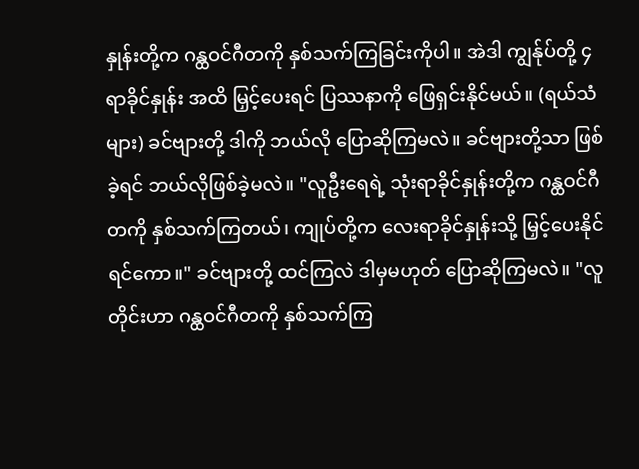နှုန်းတို့က ဂန္ထဝင်ဂီတကို နှစ်သက်ကြခြင်းကိုပါ။ အဲဒါ ကျွန်ုပ်တို့ ၄ ရာခိုင်နှုန်း အထိ မြှင့်ပေးရင် ပြဿနာကို ဖြေရှင်းနိုင်မယ်။ (ရယ်သံများ) ခင်ဗျားတို့ ဒါကို ဘယ်လို ပြောဆိုကြမလဲ။ ခင်ဗျားတို့သာ ဖြစ်ခဲ့ရင် ဘယ်လိုဖြစ်ခဲ့မလဲ။ "လူဦးရေရဲ့ သုံးရာခိုင်နှုန်းတို့က ဂန္ထဝင်ဂီတကို နှစ်သက်ကြတယ်၊ ကျုပ်တို့က လေးရာခိုင်နှုန်းသို့ မြှင့်ပေးနိုင်ရင်ကော။" ခင်ဗျားတို့ ထင်ကြလဲ ဒါမှမဟုတ် ပြောဆိုကြမလဲ။ "လူတိုင်းဟာ ဂန္ထဝင်ဂီတကို နှစ်သက်ကြ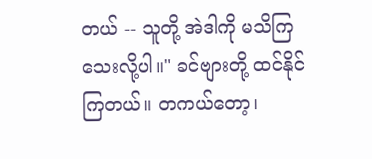တယ် -- သူတို့ အဲဒါကို မသိကြသေးလို့ပါ။" ခင်ဗျားတို့ ထင်နိုင်ကြတယ်။ တကယ်တော့၊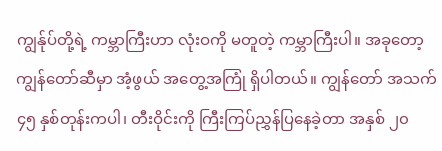ကျွန်ုပ်တို့ရဲ့ ကမ္ဘာကြီးဟာ လုံးဝကို မတူတဲ့ ကမ္ဘာကြီးပါ။ အခုတော့ ကျွန်တော်ဆီမှာ အံ့ဖွယ် အတွေ့အကြုံ ရှိပါတယ်။ ကျွန်တော် အသက် ၄၅ နှစ်တုန်းကပါ၊ တီးဝိုင်းကို ကြီးကြပ်ညွှန်ပြနေခဲ့တာ အနှစ် ၂၀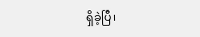ရှိခဲ့ပြီ၊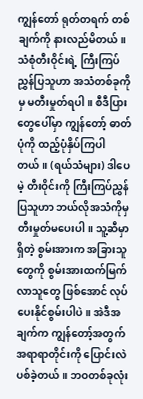ကျွန်တော် ရုတ်တရက် တစ်ချက်ကို နားလည်မိတယ်။ သံစုံတီးဝိုင်းရဲ့ ကြီးကြပ်ညွှန်ပြသူဟာ အသံတစ်ခုကိုမှ မတီးမှုတ်ရပါ။ စီဒီပြားတွေပေါ်မှာ ကျွန်တော့် ဓာတ်ပုံကို ထည့်ပုံနှိပ်ကြပါတယ်။ (ရယ်သံများ) ဒါပေမဲ့ တီးဝိုင်းကို ကြီးကြပ်ညွှန်ပြသူဟာ ဘယ်လိုအသံကိုမှ တီးမှုတ်မပေးပါ။ သူ့ဆီမှာ ရှိတဲ့ စွမ်းအားက အခြားသူတွေကို စွမ်းအားထက်မြက်လာသူတွေ ဖြစ်အောင် လုပ်ပေးနိုင်စွမ်းပါပဲ။ အဲဒီအချက်က ကျွန်တော့်အတွက် အရာရာတိုင်းကို ပြောင်းလဲပစ်ခဲ့တယ်။ ဘဝတစ်ခုလုံး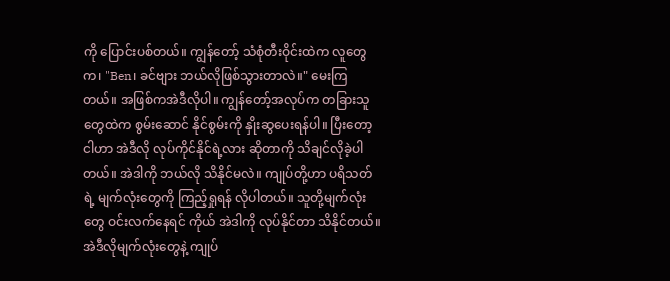ကို ပြောင်းပစ်တယ်။ ကျွန်တော့် သံစုံတီးဝိုင်းထဲက လူတွေက၊ "Ben၊ ခင်ဗျား ဘယ်လိုဖြစ်သွားတာလဲ။" မေးကြတယ်။ အဖြစ်ကအဲဒီလိုပါ။ ကျွန်တော့်အလုပ်က တခြားသူတွေထဲက စွမ်းဆောင် နိုင်စွမ်းကို နှိုးဆွပေးရန်ပါ။ ပြီးတော့ ငါဟာ အဲဒီလို လုပ်ကိုင်နိုင်ရဲ့လား ဆိုတာကို သိချင်လိုခဲ့ပါတယ်။ အဲဒါကို ဘယ်လို သိနိုင်မလဲ။ ကျုပ်တို့ဟာ ပရိသတ်ရဲ့ မျက်လုံးတွေကို ကြည့်ရှုရန် လိုပါတယ်။ သူတို့မျက်လုံးတွေ ဝင်းလက်နေရင် ကိုယ် အဲဒါကို လုပ်နိုင်တာ သိနိုင်တယ်။ အဲဒီလိုမျက်လုံးတွေနဲ့ ကျုပ်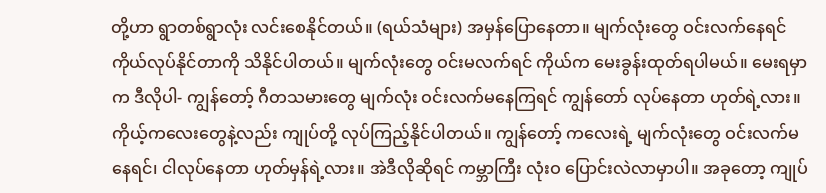တို့ဟာ ရွာတစ်ရွာလုံး လင်းစေနိုင်တယ်။ (ရယ်သံများ) အမှန်ပြောနေတာ။ မျက်လုံးတွေ ဝင်းလက်နေရင် ကိုယ်လုပ်နိုင်တာကို သိနိုင်ပါတယ်။ မျက်လုံးတွေ ဝင်းမလက်ရင် ကိုယ်က မေးခွန်းထုတ်ရပါမယ်။ မေးရမှာက ဒီလိုပါ- ကျွန်တော့် ဂီတသမားတွေ မျက်လုံး ဝင်းလက်မနေကြရင် ကျွန်တော် လုပ်နေတာ ဟုတ်ရဲ့လား။ ကိုယ့်ကလေးတွေနဲ့လည်း ကျုပ်တို့ လုပ်ကြည့်နိုင်ပါတယ်။ ကျွန်တော့် ကလေးရဲ့ မျက်လုံးတွေ ဝင်းလက်မနေရင်၊ ငါလုပ်နေတာ ဟုတ်မှန်ရဲ့လား။ အဲဒီလိုဆိုရင် ကမ္ဘာကြီး လုံးဝ ပြောင်းလဲလာမှာပါ။ အခုတော့ ကျုပ်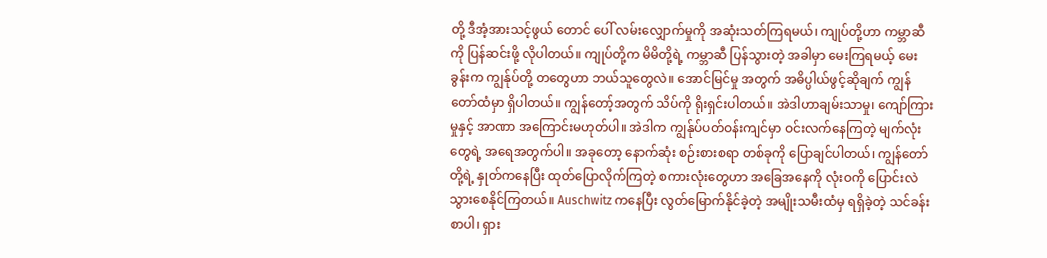တို့ ဒီအံ့အားသင့်ဖွယ် တောင် ပေါ် လမ်းလျှောက်မှုကို အဆုံးသတ်ကြရမယ်၊ ကျုပ်တို့ဟာ ကမ္ဘာဆီကို ပြန်ဆင်းဖို့ လိုပါတယ်။ ကျုပ်တို့က မိမိတို့ရဲ့ ကမ္ဘာဆီ ပြန်သွားတဲ့ အခါမှာ မေးကြရမယ့် မေးခွန်းက ကျွန်ုပ်တို့ တတွေဟာ ဘယ်သူတွေလဲ။ အောင်မြင်မှု အတွက် အဓိပ္ပါယ်ဖွင့်ဆိုချက် ကျွန်တော်ထံမှာ ရှိပါတယ်။ ကျွန်တော့်အတွက် သိပ်ကို ရိုးရှင်းပါတယ်။ အဲဒါဟာချမ်းသာမှု၊ ကျော်ကြားမှုနှင့် အာဏာ အကြောင်းမဟုတ်ပါ။ အဲဒါက ကျွန်ုပ်ပတ်ဝန်းကျင်မှာ ဝင်းလက်နေကြတဲ့ မျက်လုံးတွေရဲ့ အရေအတွက်ပါ။ အခုတော့ နောက်ဆုံး စဉ်းစားစရာ တစ်ခုကို ပြောချင်ပါတယ်၊ ကျွန်တော်တို့ရဲ့ နှုတ်ကနေပြီး ထုတ်ပြောလိုက်ကြတဲ့ စကားလုံးတွေဟာ အခြေအနေကို လုံးဝကို ပြောင်းလဲသွားစေနိုင်ကြတယ်။ Auschwitz ကနေပြီး လွတ်မြောက်နိုင်ခဲ့တဲ့ အမျိုးသမီးထံမှ ရရှိခဲ့တဲ့ သင်ခန်းစာပါ၊ ရှား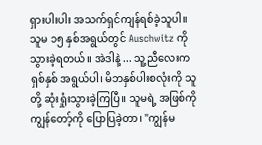ရှားပါးပါး အသက်ရှင်ကျန်ရစ်ခဲ့သူပါ။ သူမ ၁၅ နှစ်အရွယ်တွင် Auschwitz ကို သွားခဲ့ရတယ်။ အဲဒါနဲ့ ... သူ့ညီလေးက ရှစ်နှစ် အရွယ်ပါ၊ မိဘနှစ်ပါးစလုံးကို သူတို့ ဆုံးရှုံးသွားခဲ့ကြပြီ။ သူမရဲ့ အဖြစ်ကို ကျွန်တော့်ကို ပြောပြခဲ့တာ၊ "ကျွန်မ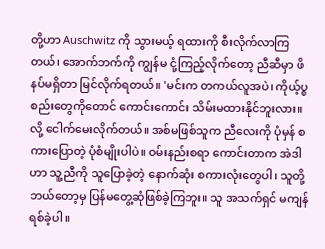တို့ဟာ Auschwitz ကို သွားမယ့် ရထားကို စီးလိုက်လာကြတယ်၊ အောက်ဘက်ကို ကျွန်မ ငုံ့ကြည့်လိုက်တော့ ညီဆီမှာ ဖိနပ်မရှိတာ မြင်လိုက်ရတယ်။ 'မင်းက တကယ်လူအပဲ၊ ကိုယ့်ပ္စစည်းတွေကိုတောင် ကောင်းကောင်း သိမ်းမထားနိုင်ဘူးလား။ လို့ ငေါက်မေးလိုက်တယ်။ အစ်မဖြစ်သူက ညီလေးကို ပုံမှန် စကားပြောတဲ့ ပုံစံမျိုးပါပဲ။ ဝမ်းနည်းစရာ ကောင်းတာက အဲဒါဟာ သူ့ညီကို သူပြောခဲ့တဲ့ နောက်ဆုံး စကားလုံးတွေပါ၊ သူတို့ ဘယ်တော့မှ ပြန်မတွေ့ဆုံဖြစ်ခဲ့ကြဘူး။ သူ အသက်ရှင် မကျန်ရစ်ခဲ့ပါ။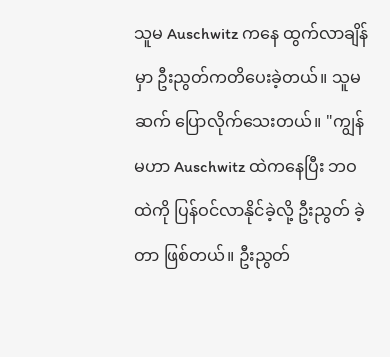သူမ Auschwitz ကနေ ထွက်လာချိန်မှာ ဦးညွတ်ကတိပေးခဲ့တယ်။ သူမ ဆက် ပြောလိုက်သေးတယ်။ "ကျွန်မဟာ Auschwitz ထဲကနေပြီး ဘဝထဲကို ပြန်ဝင်လာနိုင်ခဲ့လို့ ဦးညွတ် ခဲ့တာ ဖြစ်တယ်။ ဦးညွတ်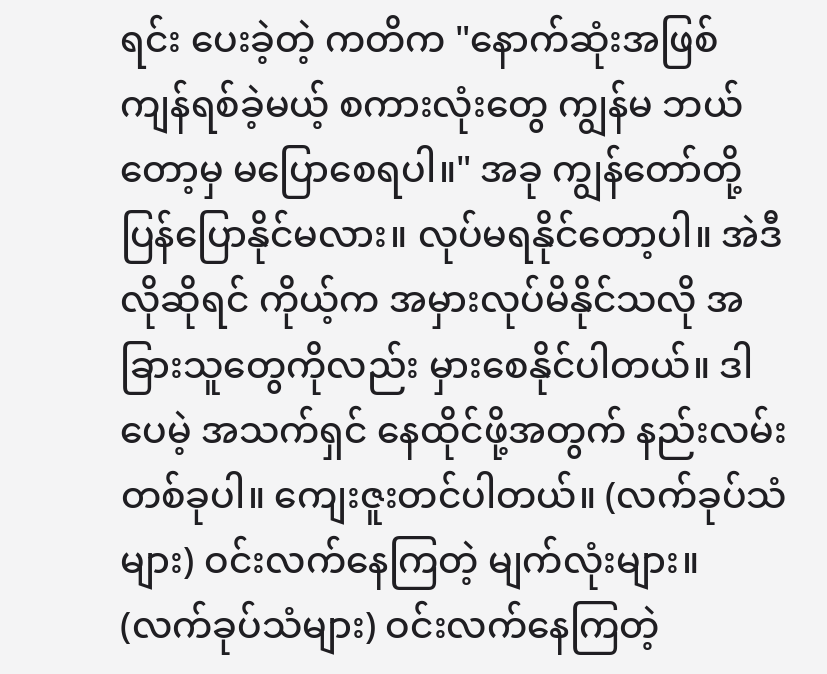ရင်း ပေးခဲ့တဲ့ ကတိက "နောက်ဆုံးအဖြစ် ကျန်ရစ်ခဲ့မယ့် စကားလုံးတွေ ကျွန်မ ဘယ်တော့မှ မပြောစေရပါ။" အခု ကျွန်တော်တို့ ပြန်ပြောနိုင်မလား။ လုပ်မရနိုင်တော့ပါ။ အဲဒီလိုဆိုရင် ကိုယ့်က အမှားလုပ်မိနိုင်သလို အခြားသူတွေကိုလည်း မှားစေနိုင်ပါတယ်။ ဒါပေမဲ့ အသက်ရှင် နေထိုင်ဖို့အတွက် နည်းလမ်း တစ်ခုပါ။ ကျေးဇူးတင်ပါတယ်။ (လက်ခုပ်သံများ) ဝင်းလက်နေကြတဲ့ မျက်လုံးများ။ (လက်ခုပ်သံများ) ဝင်းလက်နေကြတဲ့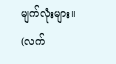မျက်လုံးများ။ (လက်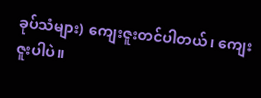ခုပ်သံများ) ကျေးဇူးတင်ပါတယ်၊ ကျေးဇူးပါပဲ။